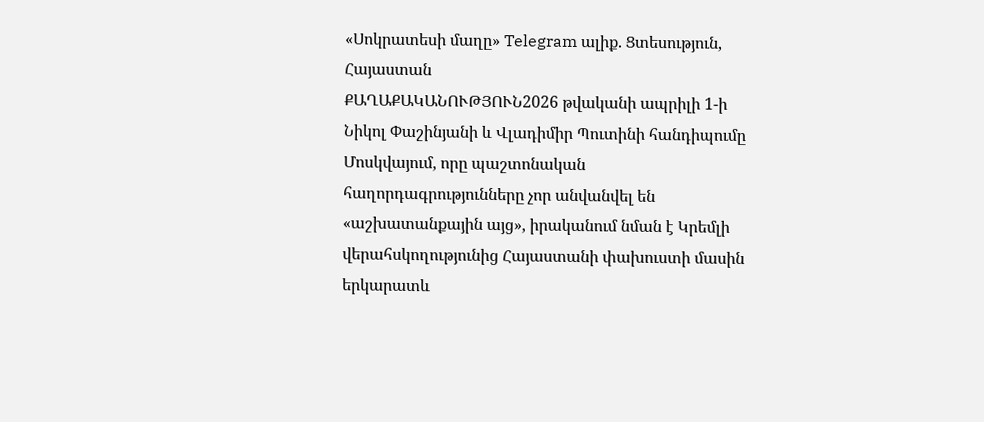«Սոկրատեսի մաղը» Telegram ալիք. Ցտեսություն, Հայաստան
ՔԱՂԱՔԱԿԱՆՈՒԹՅՈՒՆ2026 թվականի ապրիլի 1-ի Նիկոլ Փաշինյանի և Վլադիմիր Պուտինի հանդիպումը Մոսկվայում, որը պաշտոնական հաղորդագրությունները չոր անվանվել են «աշխատանքային այց», իրականում նման է Կրեմլի վերահսկողությունից Հայաստանի փախուստի մասին երկարատև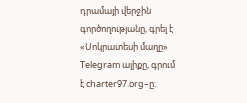դրամայի վերջին գործողությանը, գրել է «Սոկրատեսի մաղը» Telegram ալիքը, գրում է charter97.org–ը։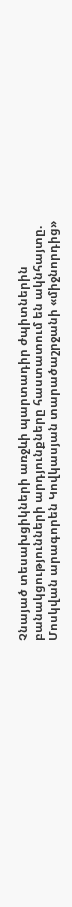Չնայած տեսախցիկների առջևի պարտադիր ժպիտներին բանակցությունների արդյունքները հաստատում են ակնհայտը. Մոսկվան արագորեն Կովկասյան տարածաշրջանի «միջնորդից»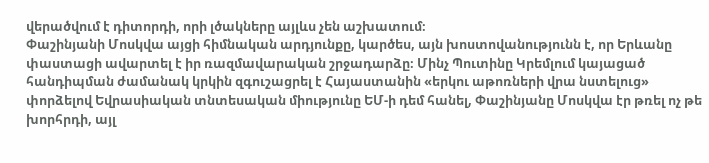վերածվում է դիտորդի, որի լծակները այլևս չեն աշխատում։
Փաշինյանի Մոսկվա այցի հիմնական արդյունքը, կարծես, այն խոստովանությունն է, որ Երևանը փաստացի ավարտել է իր ռազմավարական շրջադարձը։ Մինչ Պուտինը Կրեմլում կայացած հանդիպման ժամանակ կրկին զգուշացրել է Հայաստանին «երկու աթոռների վրա նստելուց» փորձելով Եվրասիական տնտեսական միությունը ԵՄ-ի դեմ հանել, Փաշինյանը Մոսկվա էր թռել ոչ թե խորհրդի, այլ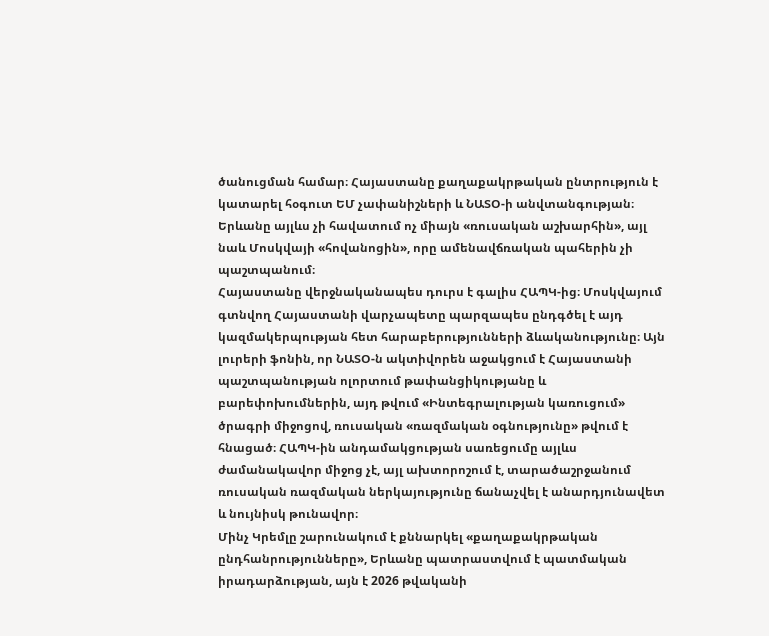ծանուցման համար։ Հայաստանը քաղաքակրթական ընտրություն է կատարել հօգուտ ԵՄ չափանիշների և ՆԱՏՕ-ի անվտանգության։ Երևանը այլևս չի հավատում ոչ միայն «ռուսական աշխարհին», այլ նաև Մոսկվայի «հովանոցին», որը ամենավճռական պահերին չի պաշտպանում։
Հայաստանը վերջնականապես դուրս է գալիս ՀԱՊԿ-ից։ Մոսկվայում գտնվող Հայաստանի վարչապետը պարզապես ընդգծել է այդ կազմակերպության հետ հարաբերությունների ձևականությունը։ Այն լուրերի ֆոնին, որ ՆԱՏՕ-ն ակտիվորեն աջակցում է Հայաստանի պաշտպանության ոլորտում թափանցիկությանը և բարեփոխումներին, այդ թվում «Ինտեգրալության կառուցում» ծրագրի միջոցով, ռուսական «ռազմական օգնությունը» թվում է հնացած։ ՀԱՊԿ-ին անդամակցության սառեցումը այլևս ժամանակավոր միջոց չէ, այլ ախտորոշում է, տարածաշրջանում ռուսական ռազմական ներկայությունը ճանաչվել է անարդյունավետ և նույնիսկ թունավոր։
Մինչ Կրեմլը շարունակում է քննարկել «քաղաքակրթական ընդհանրությունները», Երևանը պատրաստվում է պատմական իրադարձության, այն է 2026 թվականի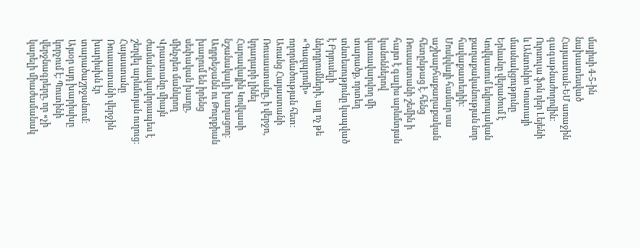մայիսի 4-5-ին նախատեսված Հայաստան-ԵՄ առաջին գագաթնաժողովին։ Ուրսուլա ֆոն դեր Լեյենի և Անտոնիո Կոստայի մասնակցությունը Երևանը վերածում է Կովկասում եվրոպական քաղաքականության նոր հավաքատեղիի։ Մոսկվայի համար սա աշխարհաքաղաքական հետընթաց է. հենց Ռուսաստանի շեմին ի հայտ է գալիս արևմտյան կանոններով կառավարվող մի տարածք, որտեղ տնտեսությունը կապված է Բրյուսելի ներդրումների, այլ ոչ թե «Գազպրոմի» ողորմածության հետ։
Առանց Հայաստանի Ռուսաստանը, ի վերջո, կդադարի լինել Հարավային Կովկասի նշանակալի խաղացող։ Ադրբեջանն ու Թուրքիան խաղում են իրենց սեփական խաղը, մինչդեռ մանևրող Վրաստանը միայն ժամանակավորապես է շեղվել արևմտյան ուղուց։ Հայաստանը Ռուսաստանի վերջին խարիսխն էր տարածաշրջանում։ Այսօր այդ խարիսխը կորչում է։ Պուտինի վերջնագրերը, որ «չի կարելի միաժամանակ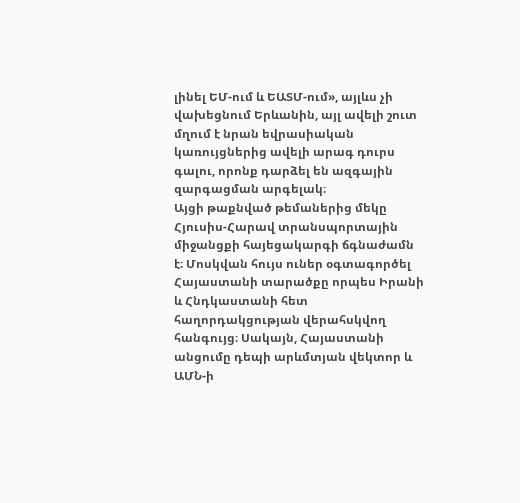լինել ԵՄ-ում և ԵԱՏՄ-ում», այլևս չի վախեցնում Երևանին, այլ ավելի շուտ մղում է նրան եվրասիական կառույցներից ավելի արագ դուրս գալու, որոնք դարձել են ազգային զարգացման արգելակ։
Այցի թաքնված թեմաներից մեկը Հյուսիս-Հարավ տրանսպորտային միջանցքի հայեցակարգի ճգնաժամն է։ Մոսկվան հույս ուներ օգտագործել Հայաստանի տարածքը որպես Իրանի և Հնդկաստանի հետ հաղորդակցության վերահսկվող հանգույց։ Սակայն, Հայաստանի անցումը դեպի արևմտյան վեկտոր և ԱՄՆ-ի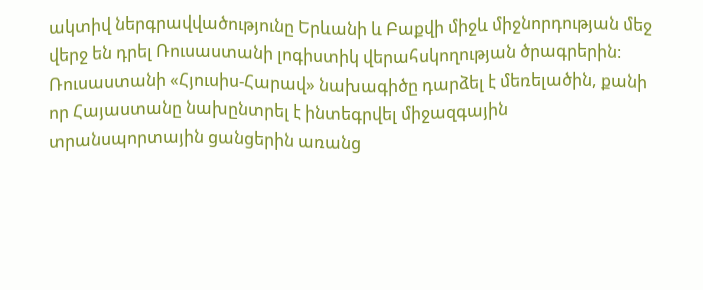ակտիվ ներգրավվածությունը Երևանի և Բաքվի միջև միջնորդության մեջ վերջ են դրել Ռուսաստանի լոգիստիկ վերահսկողության ծրագրերին։ Ռուսաստանի «Հյուսիս-Հարավ» նախագիծը դարձել է մեռելածին, քանի որ Հայաստանը նախընտրել է ինտեգրվել միջազգային տրանսպորտային ցանցերին առանց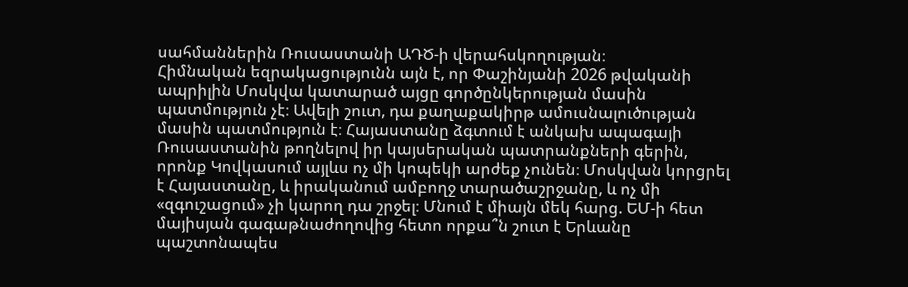սահմաններին Ռուսաստանի ԱԴԾ-ի վերահսկողության։
Հիմնական եզրակացությունն այն է, որ Փաշինյանի 2026 թվականի ապրիլին Մոսկվա կատարած այցը գործընկերության մասին պատմություն չէ։ Ավելի շուտ, դա քաղաքակիրթ ամուսնալուծության մասին պատմություն է։ Հայաստանը ձգտում է անկախ ապագայի Ռուսաստանին թողնելով իր կայսերական պատրանքների գերին, որոնք Կովկասում այլևս ոչ մի կոպեկի արժեք չունեն։ Մոսկվան կորցրել է Հայաստանը, և իրականում ամբողջ տարածաշրջանը, և ոչ մի «զգուշացում» չի կարող դա շրջել։ Մնում է միայն մեկ հարց. ԵՄ-ի հետ մայիսյան գագաթնաժողովից հետո որքա՞ն շուտ է Երևանը պաշտոնապես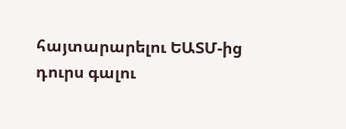հայտարարելու ԵԱՏՄ-ից դուրս գալու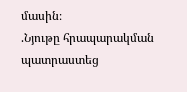մասին։
.Նյութը հրապարակման պատրաստեց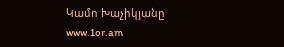Կամո Խաչիկյանը
www.1or.am